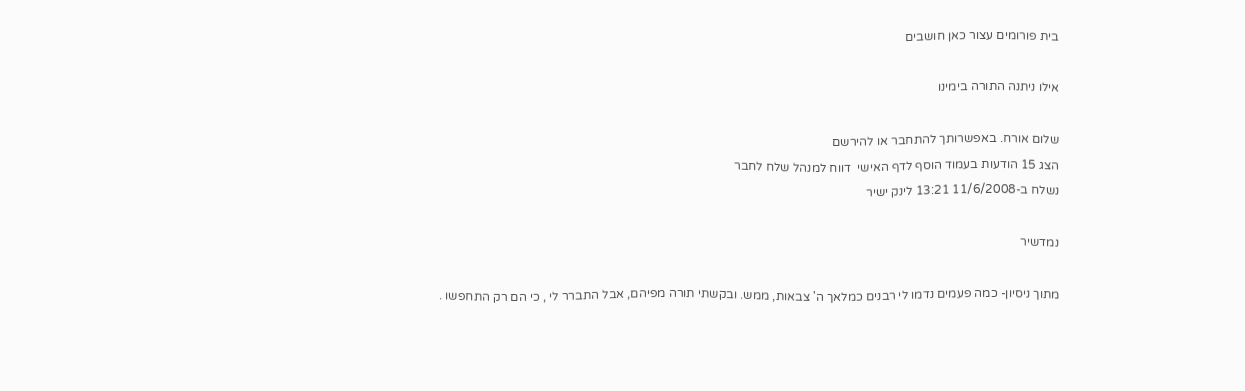בית פורומים עצור כאן חושבים

אילו ניתנה התורה בימינו

שלום אורח. באפשרותך להתחבר או להירשם
הצג 15 הודעות בעמוד הוסף לדף האישי  דווח למנהל שלח לחבר
נשלח ב-11/6/2008 13:21 לינק ישיר

נמדשיר

מתוך ניסיון- כמה פעמים נדמו לי רבנים כמלאך ה' צבאות, ממש. ובקשתי תורה מפיהם, אבל התברר לי , כי הם רק התחפשו .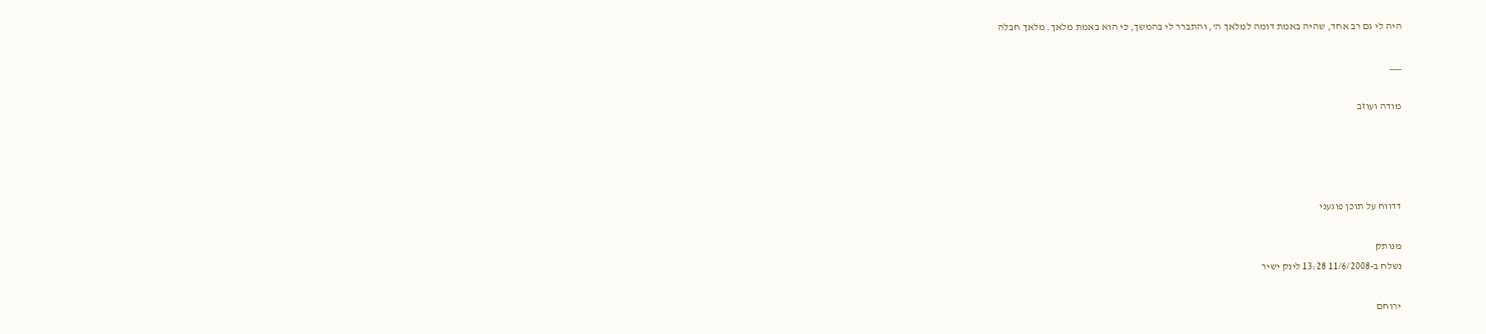היה לי גם רב אחד, שהיה באמת דומה למלאך ה', והתברר לי בהמשך, כי הוא באמת מלאך. מלאך חבלה

___

מודה ועוזב




דדווח על תוכן פוגעני

מנותק
נשלח ב-11/6/2008 13:28 לינק ישיר

ירוחם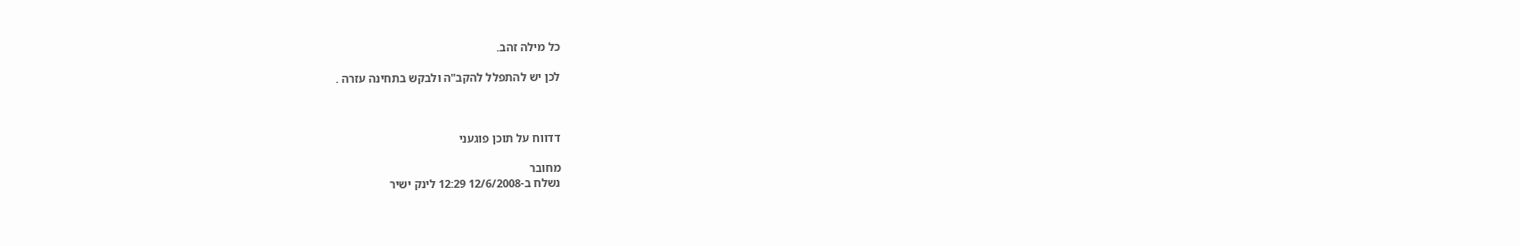כל מילה זהב.

לכן יש להתפלל להקב"ה ולבקש בתחינה עזרה .



דדווח על תוכן פוגעני

מחובר
נשלח ב-12/6/2008 12:29 לינק ישיר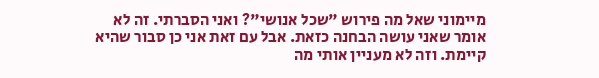מיימוני שאל מה פירוש "שכל אנושי"? ואני הסברתי. זה לא אומר שאני עושה הבחנה כזאת. אבל עם זאת אני כן סבור שהיא קיימת. וזה לא מעניין אותי מה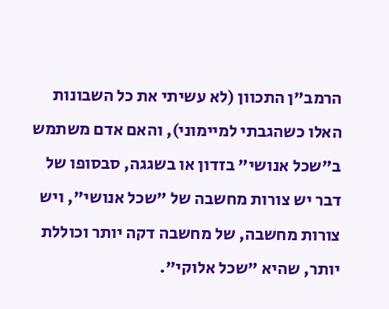הרמב"ן התכוון (לא עשיתי את כל השבונות האלו כשהגבתי למיימוני), והאם אדם משתמש ב"שכל אנושי" בזדון או בשגגה, סבסופו של דבר יש צורות מחשבה של "שכל אנושי", ויש צורות מחשבה, של מחשבה דקה יותר וכוללת יותר, שהיא "שכל אלוקי".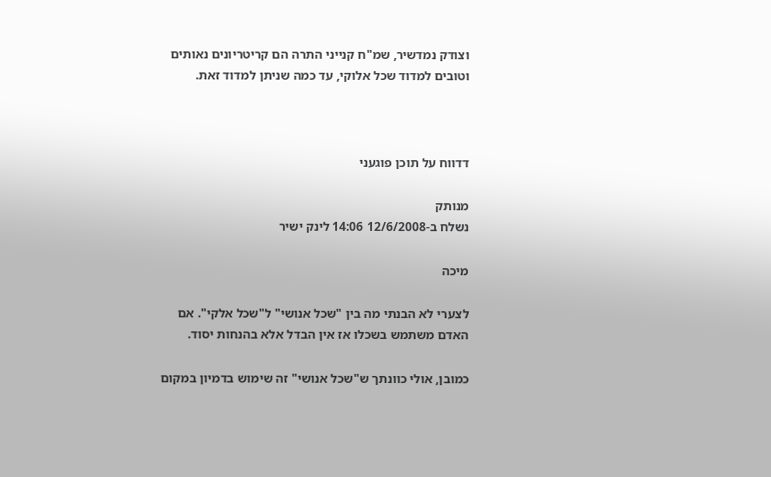וצודק נמדשיר, שמ"ח קנייני התרה הם קריטריונים נאותים וטובים למדוד שכל אלוקי, עד כמה שניתן למדוד זאת.



דדווח על תוכן פוגעני

מנותק
נשלח ב-12/6/2008 14:06 לינק ישיר

מיכה

לצערי לא הבנתי מה בין "שכל אנושי" ל"שכל אלקי". אם האדם משתמש בשכלו אז אין הבדל אלא בהנחות יסוד.

כמובן, אולי כוונתך ש"שכל אנושי" זה שימוש בדמיון במקום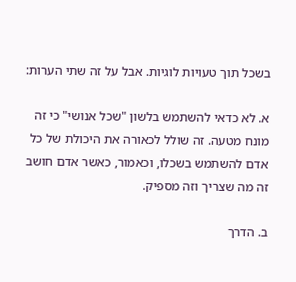בשכל תוך טעויות לוגיות. אבל על זה שתי הערות:

א. לא כדאי להשתמש בלשון "שכל אנושי" כי זה מונח מטעה. זה שולל לכאורה את היכולת של כל אדם להשתמש בשכלו, וכאמור, כאשר אדם חושב זה מה שצריך וזה מספיק.

ב. הדרך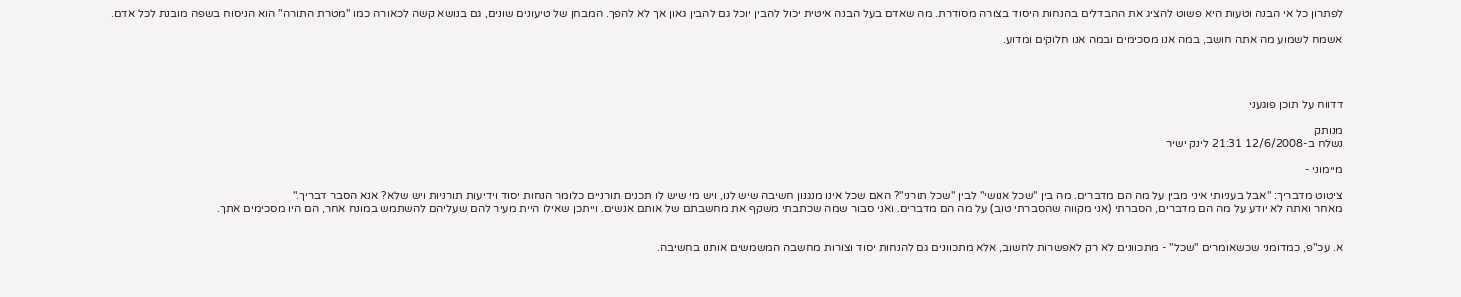לפתרון כל אי הבנה וטעות היא פשוט להציג את ההבדלים בהנחות היסוד בצורה מסודרת. מה שאדם בעל הבנה איטית יכול להבין יוכל גם להבין גאון אך לא להפך. המבחן של טיעונים שונים, גם בנושא קשה לכאורה כמו "מטרת התורה" הוא הניסוח בשפה מובנת לכל אדם.

אשמח לשמוע מה אתה חושב, במה אנו מסכימים ובמה אנו חלוקים ומדוע.




דדווח על תוכן פוגעני

מנותק
נשלח ב-12/6/2008 21:31 לינק ישיר

מיימוני -

ציטוט מדבריך: "אבל בעניותי איני מבין על מה הם מדברים. מה בין "שכל אנושי" לבין "שכל תורני"? האם שכל אינו מנגנון חשיבה שיש לנו, ויש מי שיש לו תכנים תורניים כלומר הנחות יסוד וידיעות תורניות ויש שלא? אנא הסבר דבריך."
מאחר ואתה לא יודע על מה הם מדברים, הסברתי (אני מקווה שהסברתי טוב) על מה הם מדברים. ואני סבור שמה שכתבתי משקף את מחשבתם של אותם אנשים. וייתכן שאילו היית מעיר להם שעליהם להשתמש במונח אחר, הם היו מסכימים אתך.


א. עכ"פ, כמדומני שכשאומרים "שכל" - מתכוונים לא רק לאפשרות לחשוב, אלא מתכוונים גם להנחות יסוד וצורות מחשבה המשמשים אותנו בחשיבה.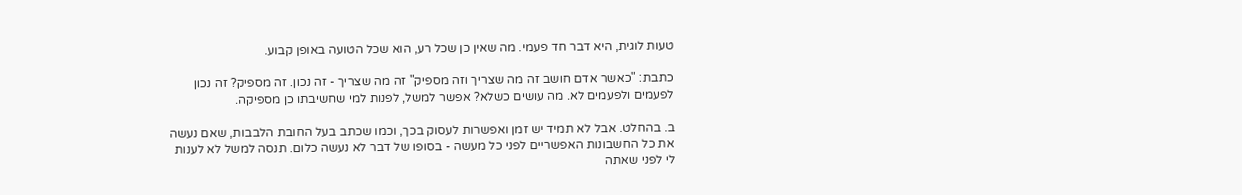טעות לוגית, היא דבר חד פעמי. מה שאין כן שכל רע, הוא שכל הטועה באופן קבוע.

כתבת: "כאשר אדם חושב זה מה שצריך וזה מספיק" זה מה שצריך - זה נכון. זה מספיק? זה נכון לפעמים ולפעמים לא. מה עושים כשלא? אפשר למשל, לפנות למי שחשיבתו כן מספיקה.

ב. בהחלט. אבל לא תמיד יש זמן ואפשרות לעסוק בכך, וכמו שכתב בעל החובת הלבבות, שאם נעשה את כל החשבונות האפשריים לפני כל מעשה - בסופו של דבר לא נעשה כלום. תנסה למשל לא לענות לי לפני שאתה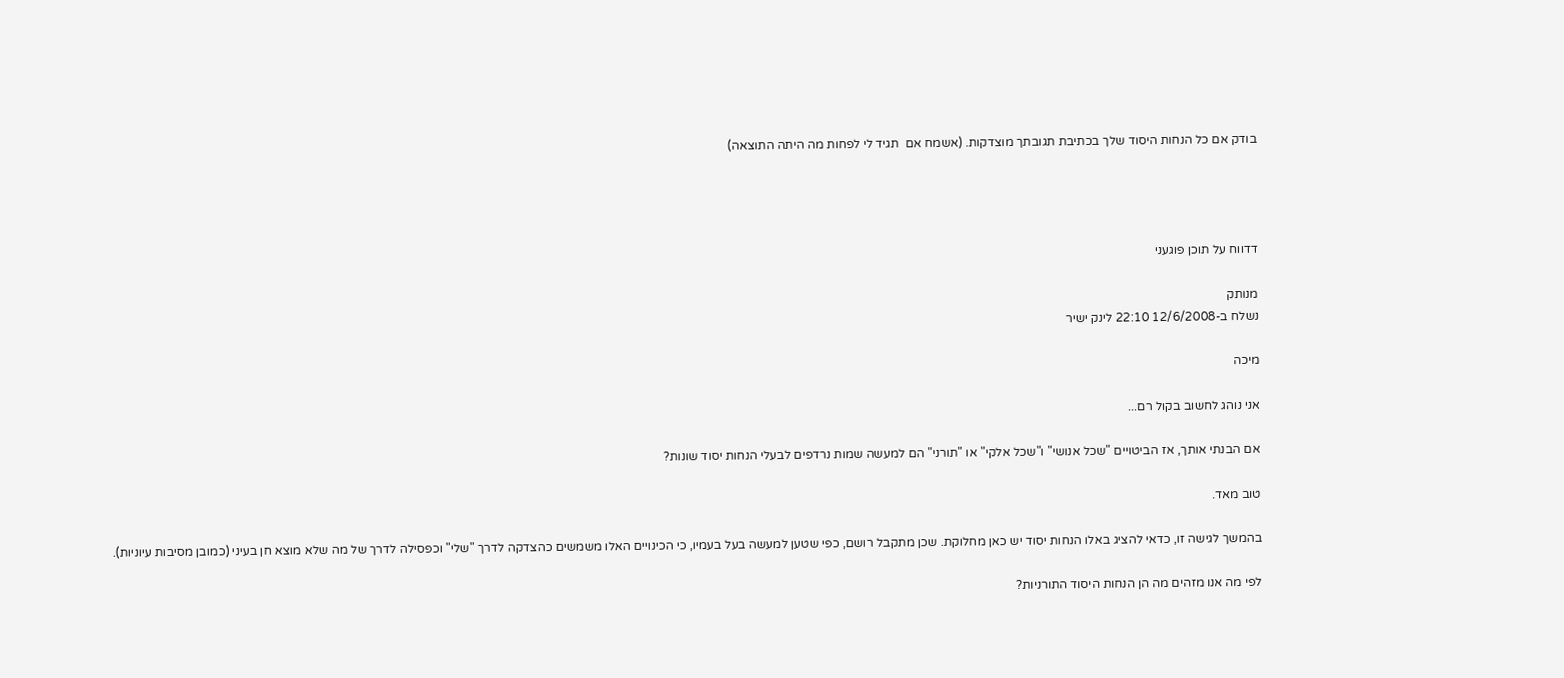בודק אם כל הנחות היסוד שלך בכתיבת תגובתך מוצדקות. (אשמח אם  תגיד לי לפחות מה היתה התוצאה)




דדווח על תוכן פוגעני

מנותק
נשלח ב-12/6/2008 22:10 לינק ישיר

מיכה

אני נוהג לחשוב בקול רם...

אם הבנתי אותך, אז הביטויים "שכל אנושי" ו"שכל אלקי" או "תורני" הם למעשה שמות נרדפים לבעלי הנחות יסוד שונות?

טוב מאד.

בהמשך לגישה זו, כדאי להציג באלו הנחות יסוד יש כאן מחלוקת. שכן מתקבל רושם, כפי שטען למעשה בעל בעמיו, כי הכינויים האלו משמשים כהצדקה לדרך "שלי" וכפסילה לדרך של מה שלא מוצא חן בעיני (כמובן מסיבות עיוניות).

לפי מה אנו מזהים מה הן הנחות היסוד התורניות?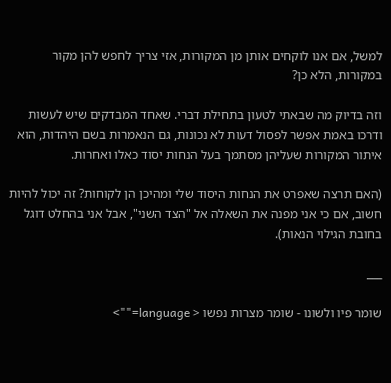למשל, אם אנו לוקחים אותן מן המקורות, אזי צריך לחפש להן מקור במקורות, הלא כן?

וזה בדיוק מה שבאתי לטעון בתחילת דברי. שאחד המבדקים שיש לעשות ודרכו באמת אפשר לפסול דעות לא נכונות, גם הנאמרות בשם היהדות, הוא איתור המקורות שעליהן מסתמך בעל הנחות יסוד כאלו ואחרות.

(האם תרצה שאפרט את הנחות היסוד שלי ומהיכן הן לקוחות? זה יכול להיות חשוב, אם כי אני מפנה את השאלה אל "הצד השני", אבל אני בהחלט דוגל בחובת הגילוי הנאות).

___

שומר פיו ולשונו - שומר מצרות נפשו < language="">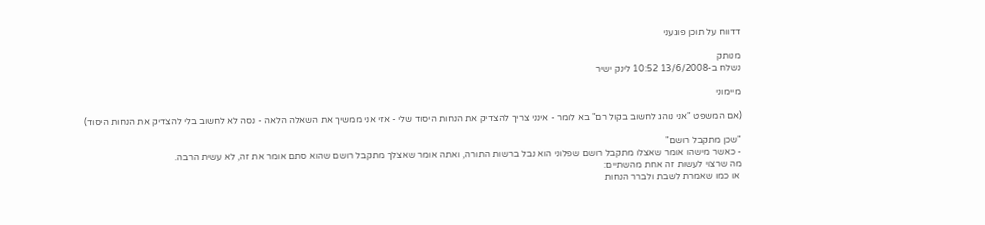דדווח על תוכן פוגעני

מנותק
נשלח ב-13/6/2008 10:52 לינק ישיר

מיימוני

(אם המשפט "אני נוהג לחשוב בקול רם" בא לומר - אינני צריך להצדיק את הנחות היסוד שלי - אזי אני ממשיך את השאלה הלאה - נסה לא לחשוב בלי להצדיק את הנחות היסוד)

"שכן מתקבל רושם"
- כאשר מישהו אומר שאצלו מתקבל רושם שפלוני הוא נבל ברשות התורה, ואתה אומר שאצלך מתקבל רושם שהוא סתם אומר את זה, לא עשית הרבה.
מה שרצוי לעשות זה אחת מהשתיים:
 או כמו שאמרת לשבת ולברר הנחות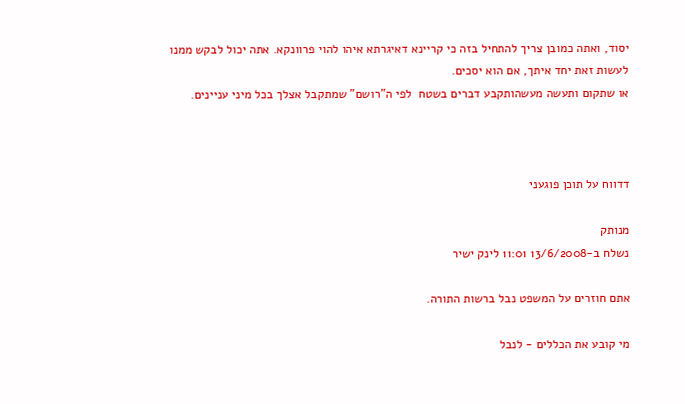יסוד, ואתה כמובן צריך להתחיל בזה כי קריינא דאיגרתא איהו להוי פרוונקא. אתה יכול לבקש ממנו לעשות זאת יחד איתך, אם הוא יסכים.
או שתקום ותעשה מעשהותקבע דברים בשטח  לפי ה"רושם" שמתקבל אצלך בכל מיני עניינים.



דדווח על תוכן פוגעני

מנותק
נשלח ב-13/6/2008 11:01 לינק ישיר

אתם חוזרים על המשפט נבל ברשות התורה.

מי קובע את הכללים - לנבל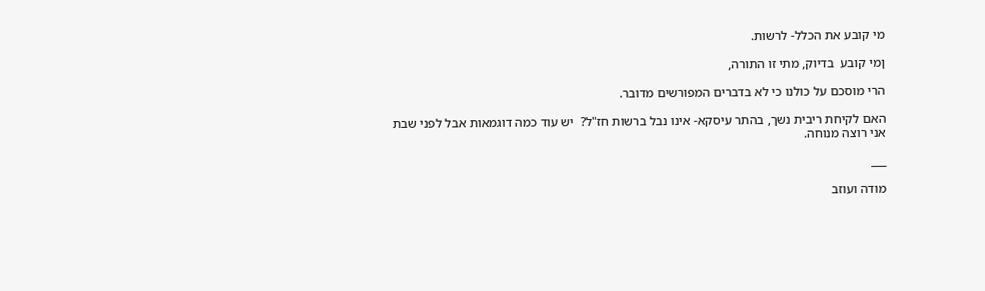מי קובע את הכלל- לרשות.

ןמי קובע  בדיוק, מתי זו התורה,

הרי מוסכם על כולנו כי לא בדברים המפורשים מדובר.

האם לקיחת ריבית נשך, בהתר עיסקא- אינו נבל ברשות חז"ל?  יש עוד כמה דוגמאות אבל לפני שבת אני רוצה מנוחה.

___

מודה ועוזב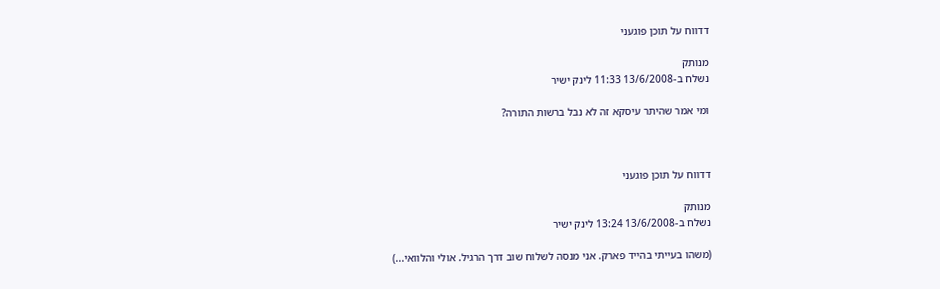דדווח על תוכן פוגעני

מנותק
נשלח ב-13/6/2008 11:33 לינק ישיר

ומי אמר שהיתר עיסקא זה לא נבל ברשות התורה?



דדווח על תוכן פוגעני

מנותק
נשלח ב-13/6/2008 13:24 לינק ישיר

(משהו בעייתי בהייד פארק. אני מנסה לשלוח שוב דרך הרגיל. אולי והלוואי...)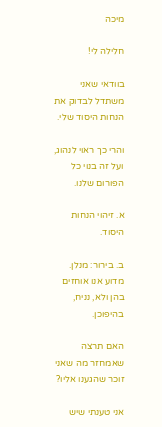מיכה

חלילה לי!

בוודאי שאני משתדל לבדוק את הנחות היסוד שלי.

והרי כך ראוי לנהוג, ועל זה בנוי כל הפורום שלנו.

א. זיהוי הנחות היסוד.

ב. בירור: מנלן. מדוע אנו אוחזים בהן ולא, נניח, בהיפוכן.

האם תרצה שאמחזר מה שאני זוכר שהגענו אליו?

אני טענתי שיש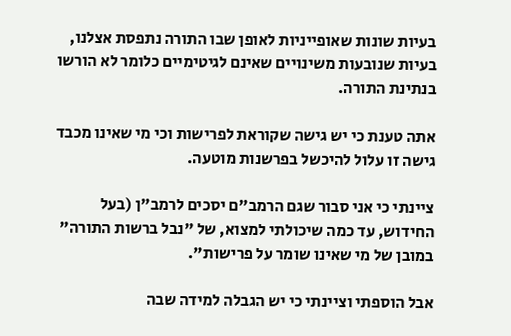בעיות שונות שאופייניות לאופן שבו התורה נתפסת אצלנו, בעיות שנובעות משינויים שאינם לגיטימיים כלומר לא הורשו בנתינת התורה.

אתה טענת כי יש גישה שקוראת לפרישות וכי מי שאינו מכבד גישה זו עלול להיכשל בפרשנות מוטעה.

ציינתי כי אני סבור שגם הרמב"ם יסכים לרמב"ן (בעל החידוש, עד כמה שיכולתי למצוא, של "נבל ברשות התורה" במובן של מי שאינו שומר על פרישות".

אבל הוספתי וציינתי כי יש הגבלה למידה שבה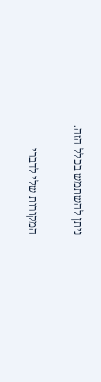ניתן להשתמש בכלל הזה.

המקורות שלי לדברי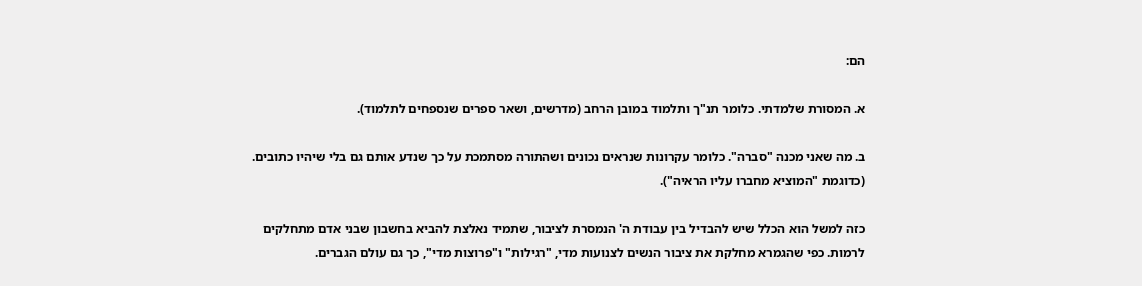הם:

א. המסורת שלמדתי. כלומר תנ"ך ותלמוד במובן הרחב (מדרשים, ושאר ספרים שנספחים לתלמוד).

ב. מה שאני מכנה "סברה". כלומר עקרונות שנראים נכונים ושהתורה מסתמכת על כך שנדע אותם גם בלי שיהיו כתובים. (כדוגמת "המוציא מחברו עליו הראיה").

כזה למשל הוא הכלל שיש להבדיל בין עבודת ה' הנמסרת לציבור, שתמיד נאלצת להביא בחשבון שבני אדם מתחלקים לרמות. כפי שהגמרא מחלקת את ציבור הנשים לצנועות מדי, "רגילות" ו"פרוצות מדי", כך גם עולם הגברים.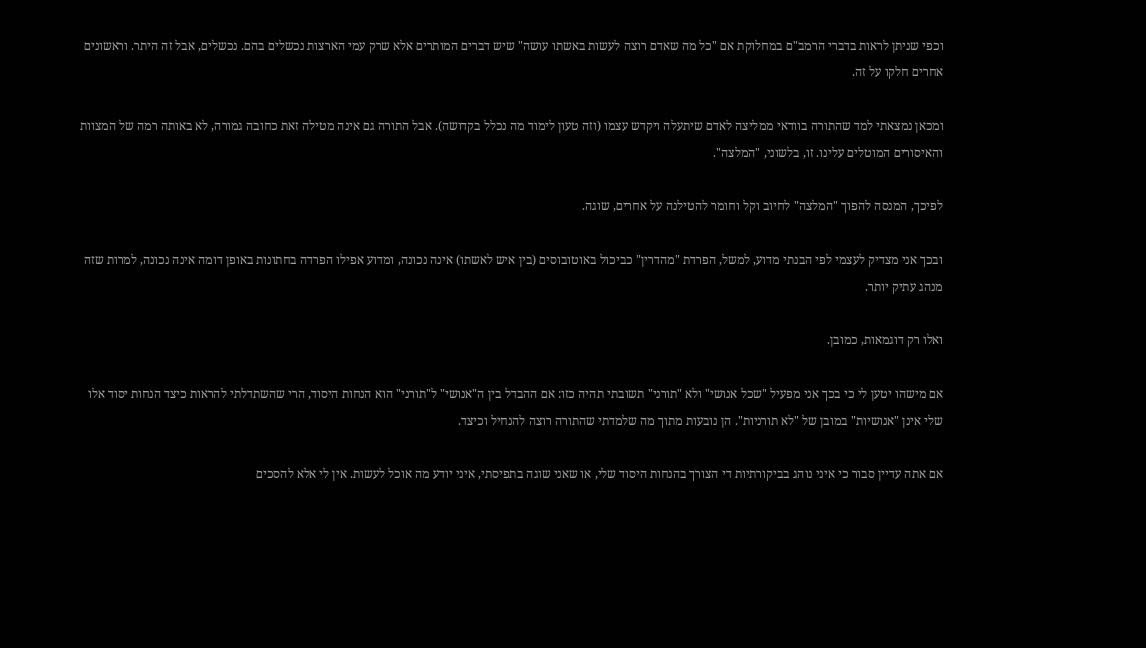וכפי שניתן לראות בדברי הרמב"ם במחלוקת אם "כל מה שאדם רוצה לעשות באשתו עושה" שיש דברים המותרים אלא שרק עמי הארצות נכשלים בהם. נכשלים, אבל זה היתר. וראשונים אחרים חלקו על זה.

ומכאן נמצאתי למד שהתורה בוודאי ממליצה לאדם שיתעלה ויקדש עצמו (וזה טעון לימוד מה נכלל בקדושה). אבל התורה גם אינה מטילה זאת כחובה גמורה, לא באותה רמה של המצוות והאיסורים המוטלים עלינו. זו, בלשוני, "המלצה".

לפיכך, המנסה להפוך "המלצה" לחיוב וקל וחומר להטילנה על אחרים, שוגה.

ובכך אני מצדיק לעצמי לפי הבנתי מדוע, למשל, הפרדת "מהדרין" כביכול באוטובוסים (בין איש לאשתו) אינה נכונה, ומדוע אפילו הפרדה בחתונות באופן דומה אינה נכונה, למרות שזה מנהג עתיק יותר.

ואלו רק דוגמאות, כמובן.

אם מישהו יטען לי כי בכך אני מפעיל "שכל אנושי" ולא "תורני" תשובתי תהיה כזו: אם ההבדל בין ה"אנושי" ל"תורני" הוא הנחות היסוד, הרי שהשתדלתי להראות כיצד הנחות יסוד אלו שלי אינן "אנושיות" במובן של "לא תורניות". הן נובעות מתוך מה שלמדתי שהתורה רוצה להנחיל וכיצד.

אם אתה עדיין סבור כי איני נוהג בביקורתיות די הצורך בהנחות היסוד שלי, או שאני שוגה בתפיסתי, איני יודע מה אוכל לעשות. אין לי אלא להסכים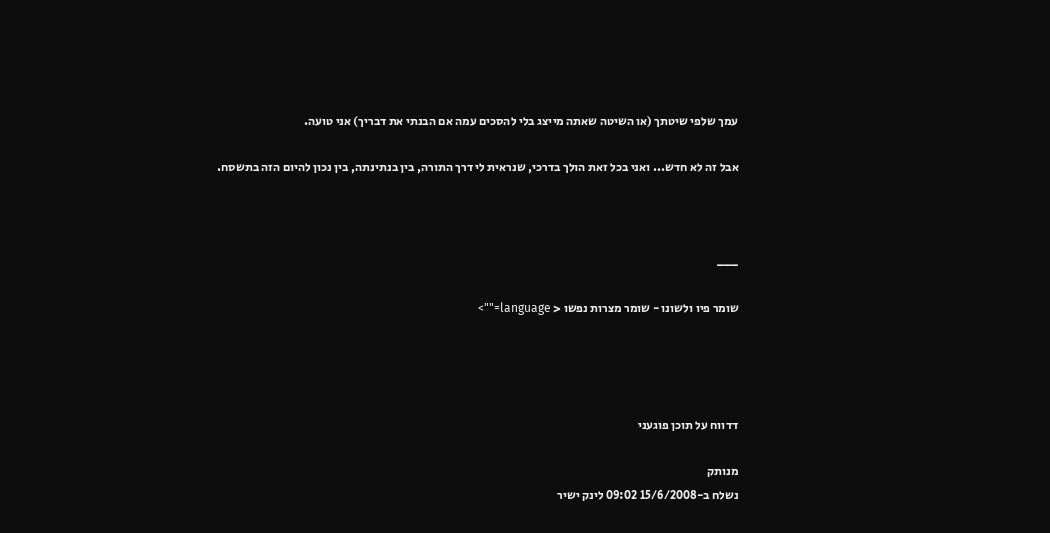עמך שלפי שיטתך (או השיטה שאתה מייצג בלי להסכים עמה אם הבנתי את דבריך) אני טועה.

אבל זה לא חדש... ואני בכל זאת הולך בדרכי, שנראית לי דרך התורה, בין בנתינתה, בין נכון להיום הזה בתשסח.



___

שומר פיו ולשונו - שומר מצרות נפשו < language="">




דדווח על תוכן פוגעני

מנותק
נשלח ב-15/6/2008 09:02 לינק ישיר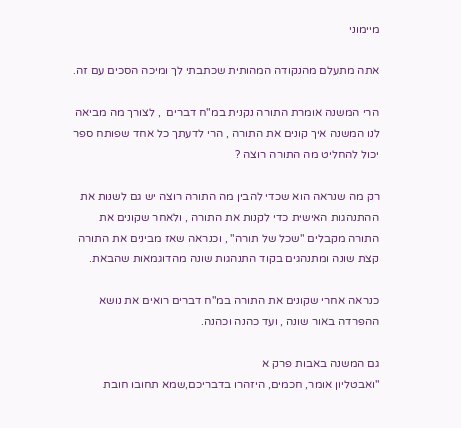מיימוני

אתה מתעלם מהנקודה המהותית שכתבתי לך ומיכה הסכים עם זה.

הרי המשנה אומרת התורה נקנית במ"ח דברים  , לצורך מה מביאה לנו המשנה איך קונים את התורה , הרי לדעתך כל אחד שפותח ספר יכול להחליט מה התורה רוצה ?

רק מה שנראה הוא שכדי להבין מה התורה רוצה יש גם לשנות את ההתנהגות האישית כדי לקנות את התורה , ולאחר שקונים את התורה מקבלים "שכל של תורה" , וכנראה שאז מבינים את התורה קצת שונה ומתנהגים בקוד התנהגות שונה מהדוגמאות שהבאת.

כנראה אחרי שקונים את התורה במ"ח דברים רואים את נושא ההפרדה באור שונה , ועד כהנה וכהנה.

גם המשנה באבות פרק א
"ואבטליון אומר, חכמים, היזהרו בדבריכם,שמא תחובו חובת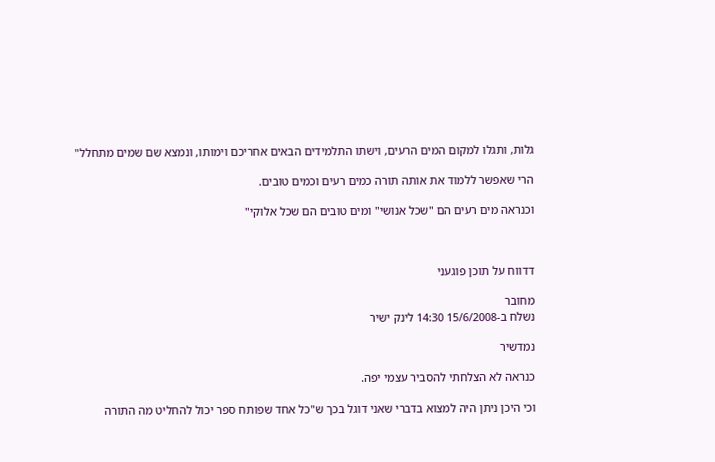גלות, ותגלו למקום המים הרעים, וישתו התלמידים הבאים אחריכם וימותו, ונמצא שם שמים מתחלל"

הרי שאפשר ללמוד את אותה תורה כמים רעים וכמים טובים.

וכנראה מים רעים הם "שכל אנושי" ומים טובים הם שכל אלוקי"



דדווח על תוכן פוגעני

מחובר
נשלח ב-15/6/2008 14:30 לינק ישיר

נמדשיר

כנראה לא הצלחתי להסביר עצמי יפה.

וכי היכן ניתן היה למצוא בדברי שאני דוגל בכך ש"כל אחד שפותח ספר יכול להחליט מה התורה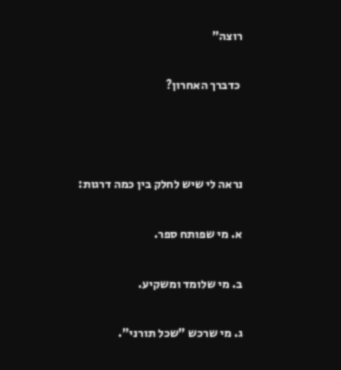רוצה"

 כדברך האחרון?



נראה לי שיש לחלק בין כמה דרגות:

א. מי שפותח ספר.

ב. מי שלומד ומשקיע.

ג. מי שרכש "שכל תורני".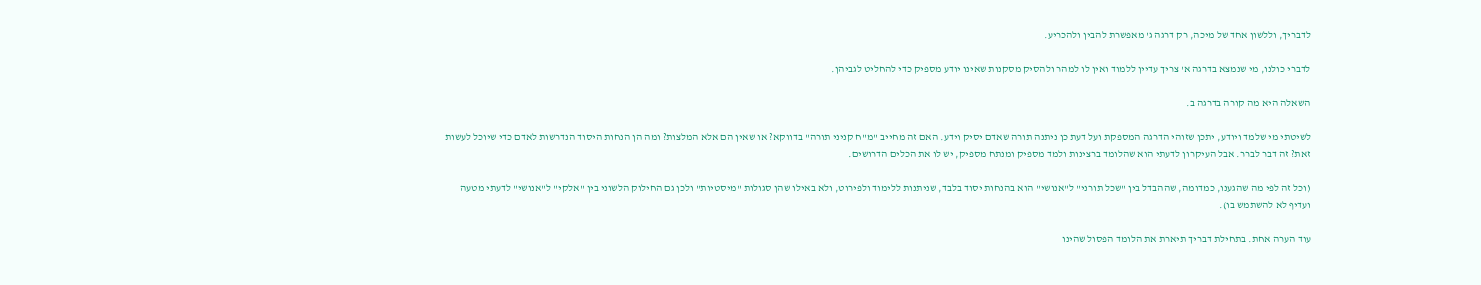לדבריך, וללשון אחד של מיכה, רק דרגה ג' מאפשרת להבין ולהכריע.

לדברי כולנו, מי שנמצא בדרגה א' צריך עדיין ללמוד ואין לו למהר ולהסיק מסקנות שאינו יודע מספיק כדי להחליט לגביהן.

השאלה היא מה קורה בדרגה ב.

לשיטתי מי שלמד ויודע, יתכן שזוהי הדרגה המספקת ועל דעת כן ניתנה תורה שאדם יסיק וידע. האם זה מחייב "מ"ח קניני תורה" בדווקא? או שאין הם אלא המלצות? ומה הן הנחות היסוד הנדרשות לאדם כדי שיוכל לעשות זאת? זה דבר לברר. אבל העיקרון לדעתי הוא שהלומד ברצינות ולמד מספיק ומנתח מספיק, יש לו את הכלים הדרושים.

(וכל זה לפי מה שהגענו, כמדומה, שההבדל בין "שכל תורני" ל"אנושי" הוא בהנחות יסוד בלבד, שניתנות ללימוד ולפירוט, ולא באילו שהן סגולות "מיסטיות" ולכן גם החילוק הלשוני בין "אלקי" ל"אנושי" לדעתי מטעה ועדיף לא להשתמש בו).

עוד הערה אחת. בתחילת דבריך תיארת את הלומד הפסול שהינו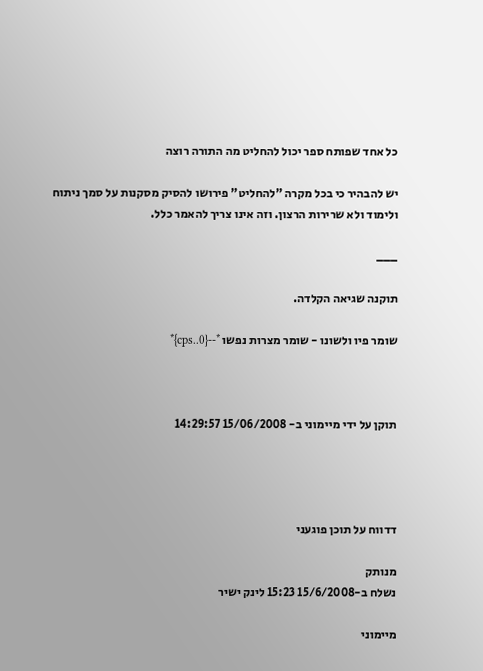כל אחד שפותח ספר יכול להחליט מה התורה רוצה

יש להבהיר כי בכל מקרה "להחליט" פירושו להסיק מסקנות על סמך ניתוח ולימוד ולא שרירות הרצון. וזה אינו צריך להאמר כלל.

___

תוקנה שגיאה הקלדה.

שומר פיו ולשונו - שומר מצרות נפשו *--{cps..0}*



תוקן על ידי מיימוני ב- 15/06/2008 14:29:57




דדווח על תוכן פוגעני

מנותק
נשלח ב-15/6/2008 15:23 לינק ישיר

מיימוני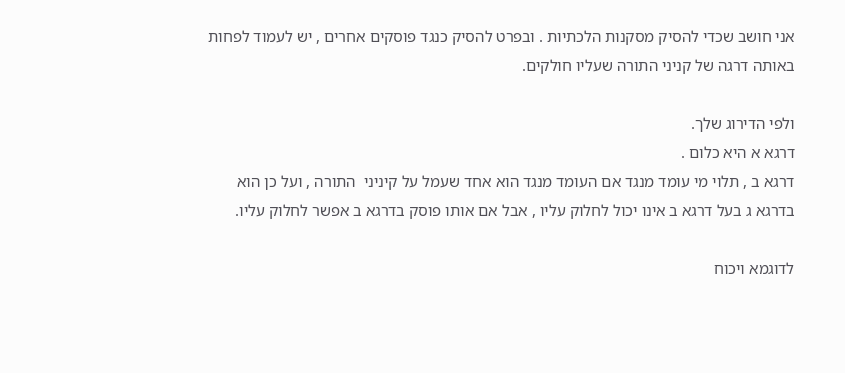אני חושב שכדי להסיק מסקנות הלכתיות . ובפרט להסיק כנגד פוסקים אחרים , יש לעמוד לפחות באותה דרגה של קניני התורה שעליו חולקים.

ולפי הדירוג שלך.
דרגא א היא כלום .
דרגא ב , תלוי מי עומד מנגד אם העומד מנגד הוא אחד שעמל על קיניני  התורה , ועל כן הוא בדרגא ג בעל דרגא ב אינו יכול לחלוק עליו , אבל אם אותו פוסק בדרגא ב אפשר לחלוק עליו.

לדוגמא ויכוח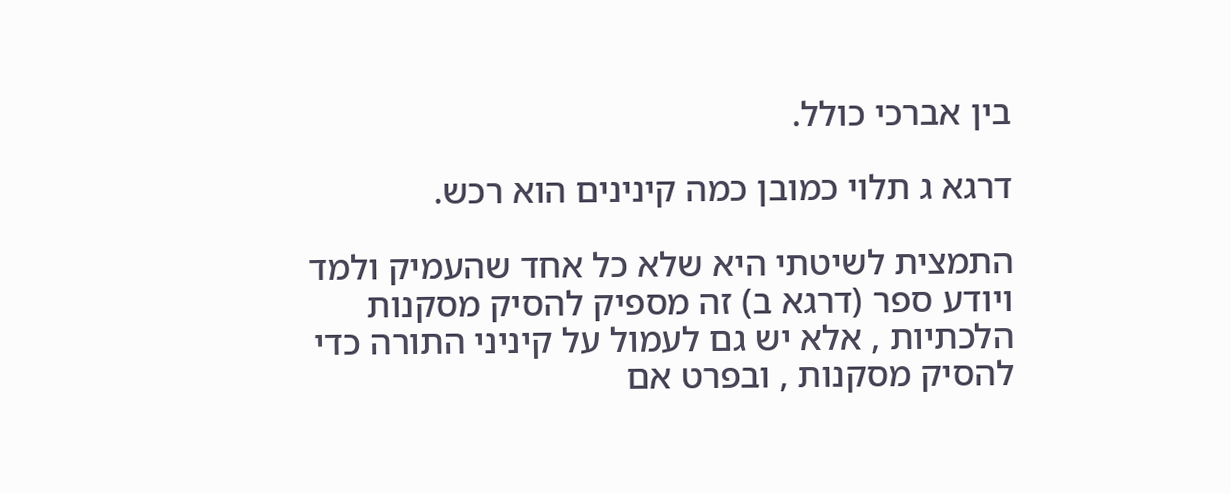בין אברכי כולל.

דרגא ג תלוי כמובן כמה קינינים הוא רכש.

התמצית לשיטתי היא שלא כל אחד שהעמיק ולמד ויודע ספר (דרגא ב) זה מספיק להסיק מסקנות הלכתיות , אלא יש גם לעמול על קיניני התורה כדי להסיק מסקנות , ובפרט אם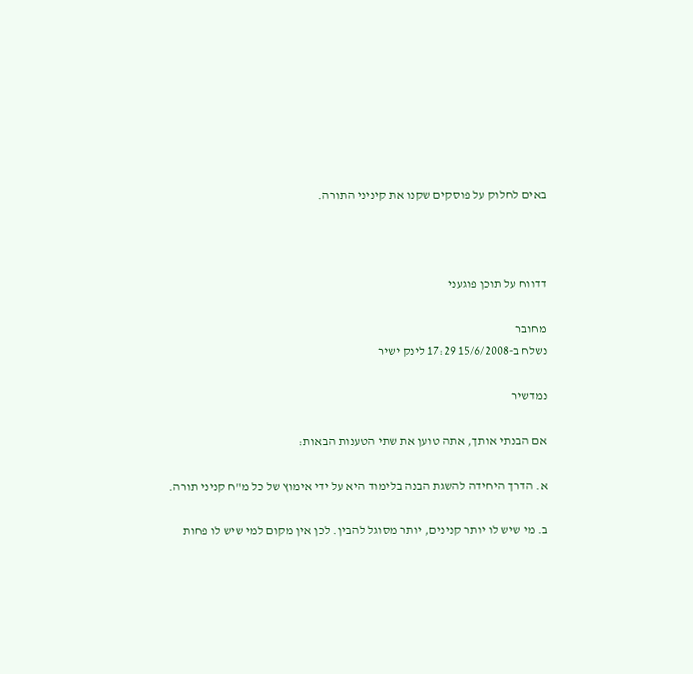באים לחלוק על פוסקים שקנו את קיניני התורה.



דדווח על תוכן פוגעני

מחובר
נשלח ב-15/6/2008 17:29 לינק ישיר

נמדשיר

אם הבנתי אותך, אתה טוען את שתי הטענות הבאות:

א. הדרך היחידה להשגת הבנה בלימוד היא על ידי אימוץ של כל מ"ח קניני תורה.

ב. מי שיש לו יותר קנינים, יותר מסוגל להבין. לכן אין מקום למי שיש לו פחות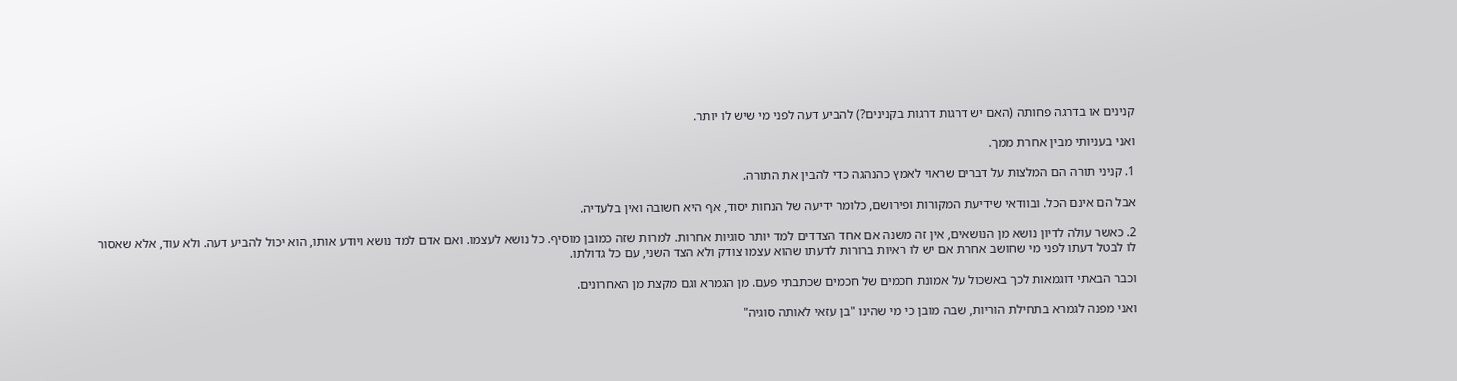קנינים או בדרגה פחותה (האם יש דרגות דרגות בקנינים?) להביע דעה לפני מי שיש לו יותר.

ואני בעניותי מבין אחרת ממך.

1. קניני תורה הם המלצות על דברים שראוי לאמץ כהנהגה כדי להבין את התורה.

אבל הם אינם הכל. ובוודאי שידיעת המקורות ופירושם, כלומר ידיעה של הנחות יסוד, אף היא חשובה ואין בלעדיה.

2. כאשר עולה לדיון נושא מן הנושאים, אין זה משנה אם אחד הצדדים למד יותר סוגיות אחרות. למרות שזה כמובן מוסיף. כל נושא לעצמו. ואם אדם למד נושא ויודע אותו, הוא יכול להביע דעה. ולא עוד, אלא שאסור לו לבטל דעתו לפני מי שחושב אחרת אם יש לו ראיות ברורות לדעתו שהוא עצמו צודק ולא הצד השני, עם כל גדולתו.

וכבר הבאתי דוגמאות לכך באשכול על אמונת חכמים של חכמים שכתבתי פעם. מן הגמרא וגם מקצת מן האחרונים.

ואני מפנה לגמרא בתחילת הוריות, שבה מובן כי מי שהינו "בן עזאי לאותה סוגיה"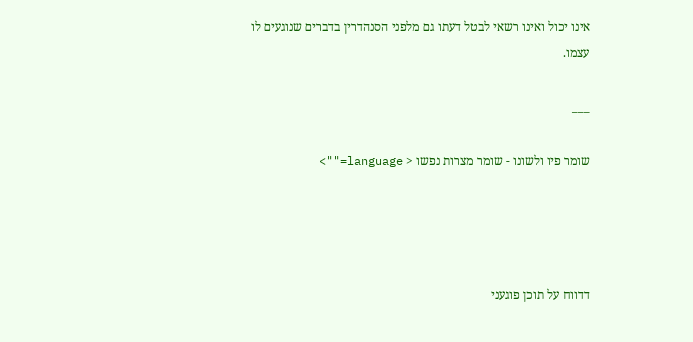אינו יכול ואינו רשאי לבטל דעתו גם מלפני הסנהדרין בדברים שנוגעים לו עצמו.

___

שומר פיו ולשונו - שומר מצרות נפשו < language="">




דדווח על תוכן פוגעני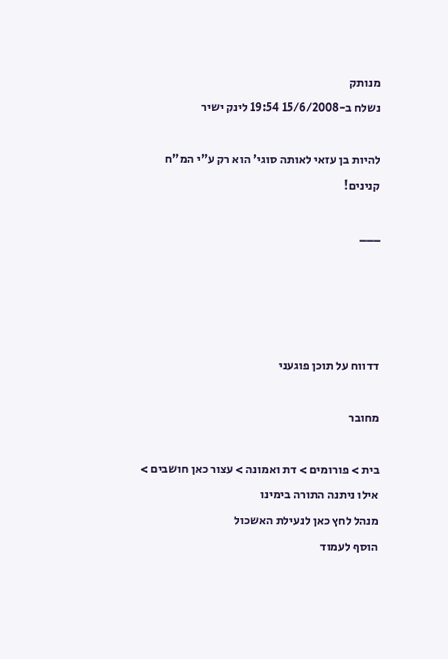מנותק
נשלח ב-15/6/2008 19:54 לינק ישיר

להיות בן עזאי לאותה סוגי' הוא רק ע"י המ"ח קנינים!

___




דדווח על תוכן פוגעני

מחובר

בית > פורומים > דת ואמונה > עצור כאן חושבים > אילו ניתנה התורה בימינו
מנהל לחץ כאן לנעילת האשכול
הוסף לעמוד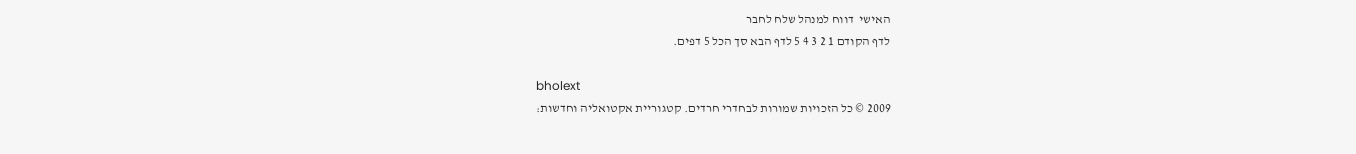האישי  דווח למנהל שלח לחבר
לדף הקודם 1 2 3 4 5 לדף הבא סך הכל 5 דפים.

bholext
2009 © כל הזכויות שמורות לבחדרי חרדים. קטגוריית אקטואליה וחדשות: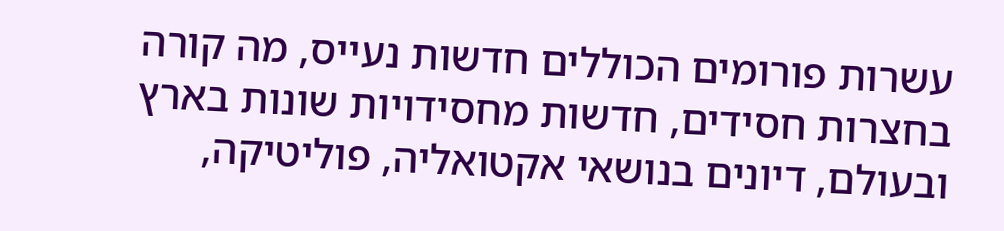עשרות פורומים הכוללים חדשות נעייס, מה קורה בחצרות חסידים, חדשות מחסידויות שונות בארץ ובעולם, דיונים בנושאי אקטואליה, פוליטיקה,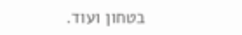בטחון ועוד.